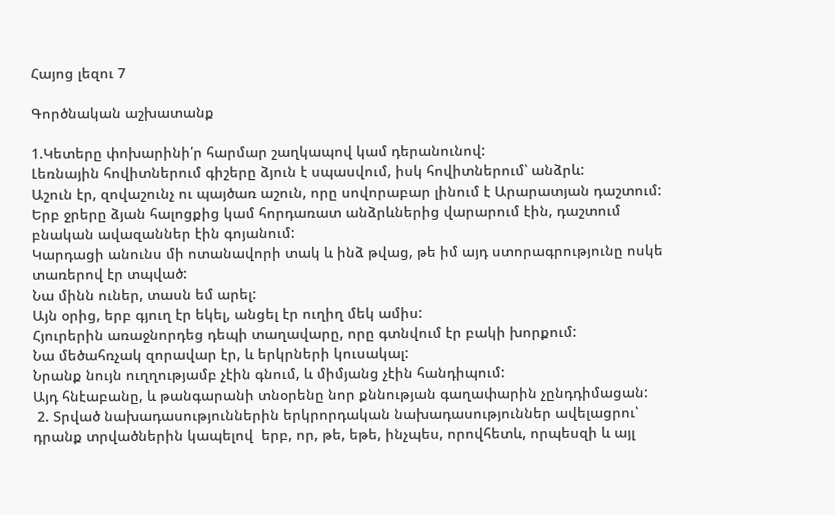Հայոց լեզու 7

Գործնական աշխատանք

1.Կետերը փոխարինի՛ր հարմար շաղկապով կամ դերանունով:
Լեռնային հովիտներում գիշերը ձյուն է սպասվում, իսկ հովիտներում՝ անձրև:
Աշուն էր, զովաշունչ ու պայծառ աշուն, որը սովորաբար լինում է Արարատյան դաշտում:
Երբ ջրերը ձյան հալոցքից կամ հորդառատ անձրևներից վարարում էին, դաշտում բնական ավազաններ էին գոյանում:
Կարդացի անունս մի ոտանավորի տակ և ինձ թվաց, թե իմ այդ ստորագրությունը ոսկե տառերով էր տպված:
Նա մինն ուներ, տասն եմ արել:
Այն օրից, երբ գյուղ էր եկել, անցել էր ուղիղ մեկ ամիս:
Հյուրերին առաջնորդեց դեպի տաղավարը, որը գտնվում էր բակի խորքում:
Նա մեծահռչակ զորավար էր, և երկրների կուսակալ:
Նրանք նույն ուղղությամբ չէին գնում, և միմյանց չէին հանդիպում:
Այդ հնէաբանը, և թանգարանի տնօրենը նոր քննության գաղափարին չընդդիմացան:
 2. Տրված նախադասություններին երկրորդական նախադասություններ ավելացրու՝ դրանք տրվածներին կապելով  երբ, որ, թե, եթե, ինչպես, որովհետև, որպեսզի և այլ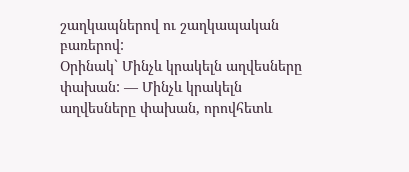շաղկապներով ու շաղկապական բառերով:
Օրինակ` Մինչև կրակելն աղվեսները փախան: — Մինչև կրակելն աղվեսները փախան, որովհետև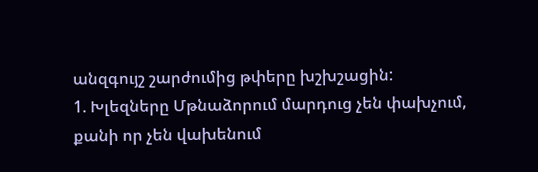անզգույշ շարժումից թփերը խշխշացին:
1. Խլեզները Մթնաձորում մարդուց չեն փախչում, քանի որ չեն վախենում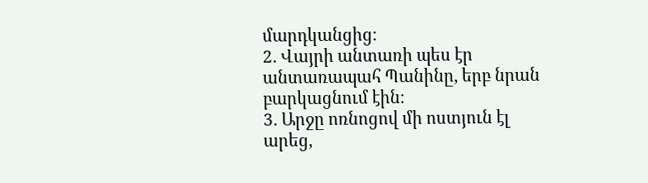մարդկանցից։
2. Վայրի անտառի պես էր անտառապահ Պանինը, երբ նրան բարկացնում էին։
3. Արջը ոռնոցով մի ոստյուն էլ արեց,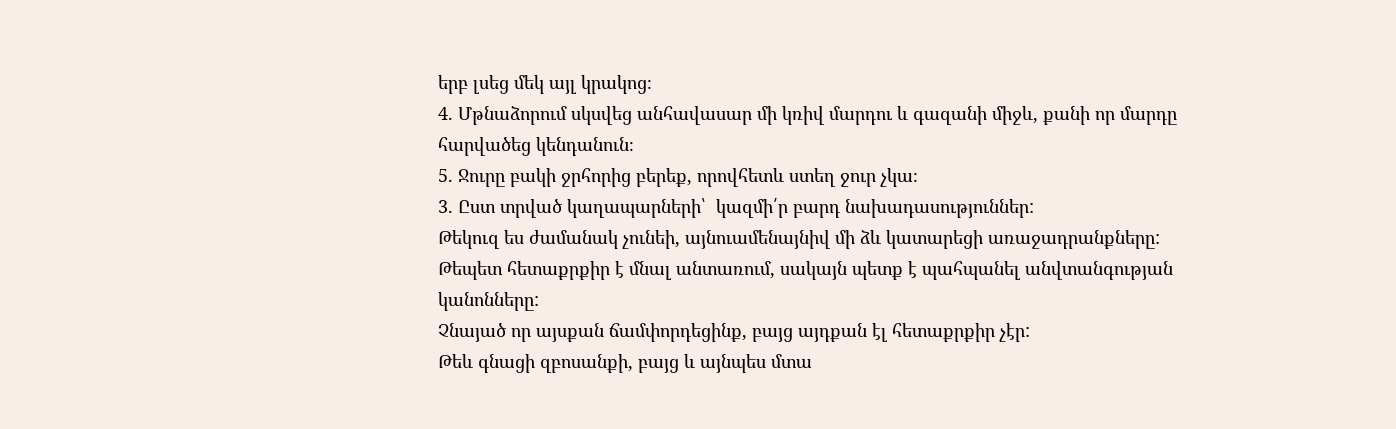երբ լսեց մեկ այլ կրակոց։
4. Մթնաձորում սկսվեց անհավասար մի կռիվ մարդու և գազանի միջև, քանի որ մարդը հարվածեց կենդանուն։
5. Ջուրը բակի ջրհորից բերեք, որովհետև ստեղ ջուր չկա։
3. Ըստ տրված կաղապարների՝  կազմի՛ր բարդ նախադասություններ:
Թեկուզ ես ժամանակ չունեի, այնուամենայնիվ մի ձև կատարեցի առաջադրանքները:
Թեպետ հետաքրքիր է մնալ անտառում, սակայն պետք է պահպանել անվտանգության կանոնները:
Չնայած որ այսքան ճամփորդեցինք, բայց այդքան էլ հետաքրքիր չէր:
Թեև գնացի զբոսանքի, բայց և այնպես մտա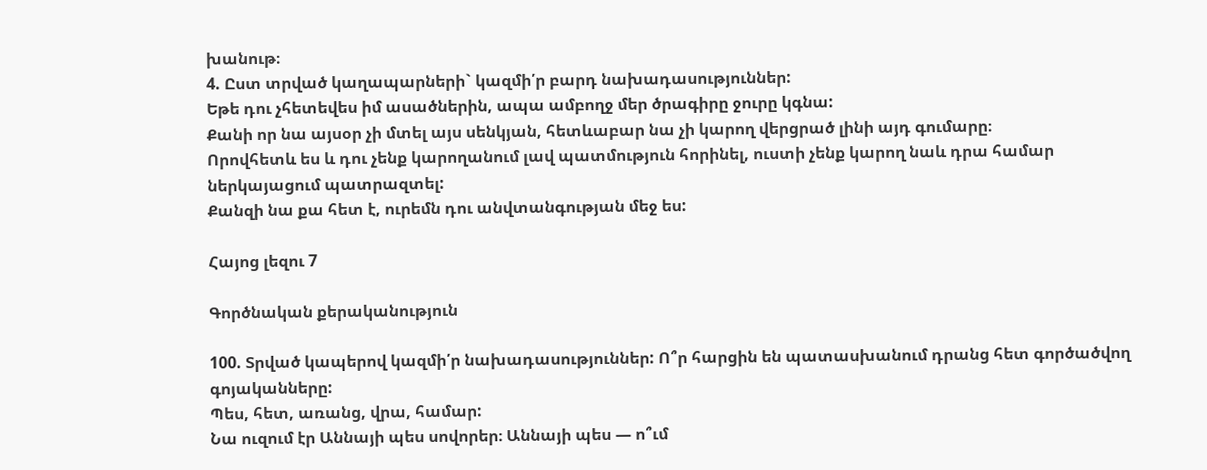խանութ։
4. Ըստ տրված կաղապարների` կազմի՛ր բարդ նախադասություններ:
Եթե դու չհետեվես իմ ասածներին, ապա ամբողջ մեր ծրագիրը ջուրը կգնա:
Քանի որ նա այսօր չի մտել այս սենկյան, հետևաբար նա չի կարող վերցրած լինի այդ գումարը։
Որովհետև ես և դու չենք կարողանում լավ պատմություն հորինել, ուստի չենք կարող նաև դրա համար ներկայացում պատրազտել:
Քանզի նա քա հետ է, ուրեմն դու անվտանգության մեջ ես:

Հայոց լեզու 7

Գործնական քերականություն

100. Տրված կապերով կազմի՛ր նախադասություններ: Ո՞ր հարցին են պատասխանում դրանց հետ գործածվող գոյականները:
Պես, հետ, առանց, վրա, համար:
Նա ուզում էր Աննայի պես սովորեր։ Աննայի պես — ո՞ւմ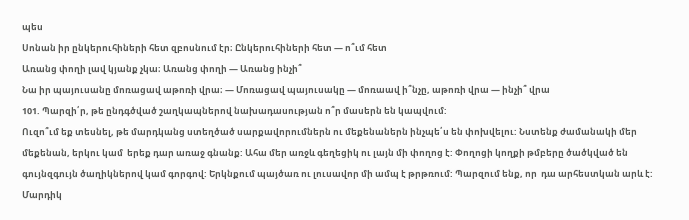պես
Սոնան իր ընկերուհիների հետ զբոսնում էր։ Ընկերուհիների հետ — ո՞ւմ հետ
Առանց փողի լավ կյանք չկա։ Առանց փողի — Առանց ինչի՞
Նա իր պայուսանը մոռացավ աթոռի վրա։ — Մոռացավ պայուսակը — մոռաավ ի՞նչը, աթոռի վրա — ինչի՞ վրա
101. Պարզի՛ր, թե ընդգծված շաղկապներով նախադասության ո՞ր մասերն են կապվում:
Ուզո՞ւմ եք տեսնել, թե մարդկանց ստեղծած սարքավորումներն ու մեքենաներն ինչպե՛ս են փոխվելու: Նստենք ժամանակի մեր մեքենան, երկու կամ  երեք դար առաջ գնանք: Ահա մեր առջև գեղեցիկ ու լայն մի փողոց է: Փողոցի կողքի թմբերը ծածկված են գույնզգույն ծաղիկներով կամ գորգով: Երկնքում պայծառ ու լուսավոր մի ամպ է թրթռում: Պարզում ենք, որ  դա արհեստկան արև է: Մարդիկ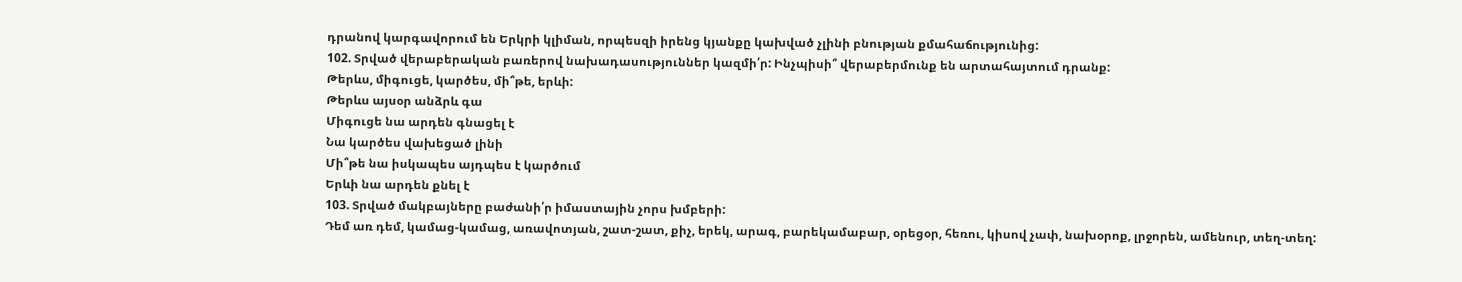դրանով կարգավորում են Երկրի կլիման, որպեսզի իրենց կյանքը կախված չլինի բնության քմահաճությունից:
102. Տրված վերաբերական բառերով նախադասություններ կազմի՛ր: Ինչպիսի՞ վերաբերմունք են արտահայտում դրանք:
Թերևս, միգուցե, կարծես, մի՞թե, երևի:
Թերևս այսօր անձրև գա
Միգուցե նա արդեն գնացել է
Նա կարծես վախեցած լինի
Մի՞թե նա իսկապես այդպես է կարծում
Երևի նա արդեն քնել է
103. Տրված մակբայները բաժանի՛ր իմաստային չորս խմբերի:
Դեմ առ դեմ, կամաց-կամաց, առավոտյան, շատ-շատ, քիչ, երեկ, արագ, բարեկամաբար, օրեցօր, հեռու, կիսով չափ, նախօրոք, լրջորեն, ամենուր, տեղ-տեղ: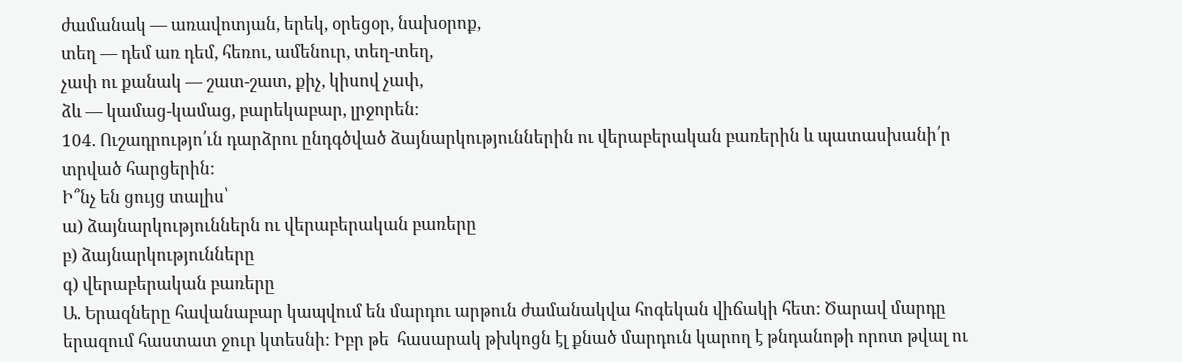ժամանակ — առավոտյան, երեկ, օրեցօր, նախօրոք,
տեղ — դեմ առ դեմ, հեռու, ամենուր, տեղ-տեղ,
չափ ու քանակ — շատ-շատ, քիչ, կիսով չափ,
ձև — կամաց-կամաց, բարեկաբար, լրջորեն։
104. Ուշադրությո՛ւն դարձրու ընդգծված ձայնարկություններին ու վերաբերական բառերին և պատասխանի՛ր տրված հարցերին:
Ի՞նչ են ցույց տալիս՝
ա) ձայնարկություններն ու վերաբերական բառերը
բ) ձայնարկությունները
գ) վերաբերական բառերը
Ա. Երազները հավանաբար կապվում են մարդու արթուն ժամանակվա հոգեկան վիճակի հետ: Ծարավ մարդը երազում հաստատ ջուր կտեսնի: Իբր թե  հասարակ թխկոցն էլ քնած մարդուն կարող է թնդանոթի որոտ թվալ ու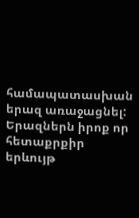համապատասխան երազ առաջացնել: Երազներն իրոք որ հետաքրքիր երևույթ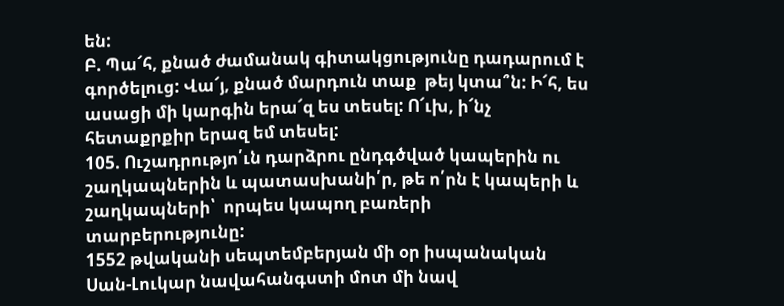են:
Բ. Պա՜հ, քնած ժամանակ գիտակցությունը դադարում է գործելուց: Վա՜յ, քնած մարդուն տաք  թեյ կտա՞ն: Ի՜հ, ես ասացի մի կարգին երա՜զ ես տեսել: Ո՜ւխ, ի՜նչ հետաքրքիր երազ եմ տեսել:
105. Ուշադրությո՛ւն դարձրու ընդգծված կապերին ու շաղկապներին և պատասխանի՛ր, թե ո՛րն է կապերի և շաղկապների՝  որպես կապող բառերի տարբերությունը:
1552 թվականի սեպտեմբերյան մի օր իսպանական Սան-Լուկար նավահանգստի մոտ մի նավ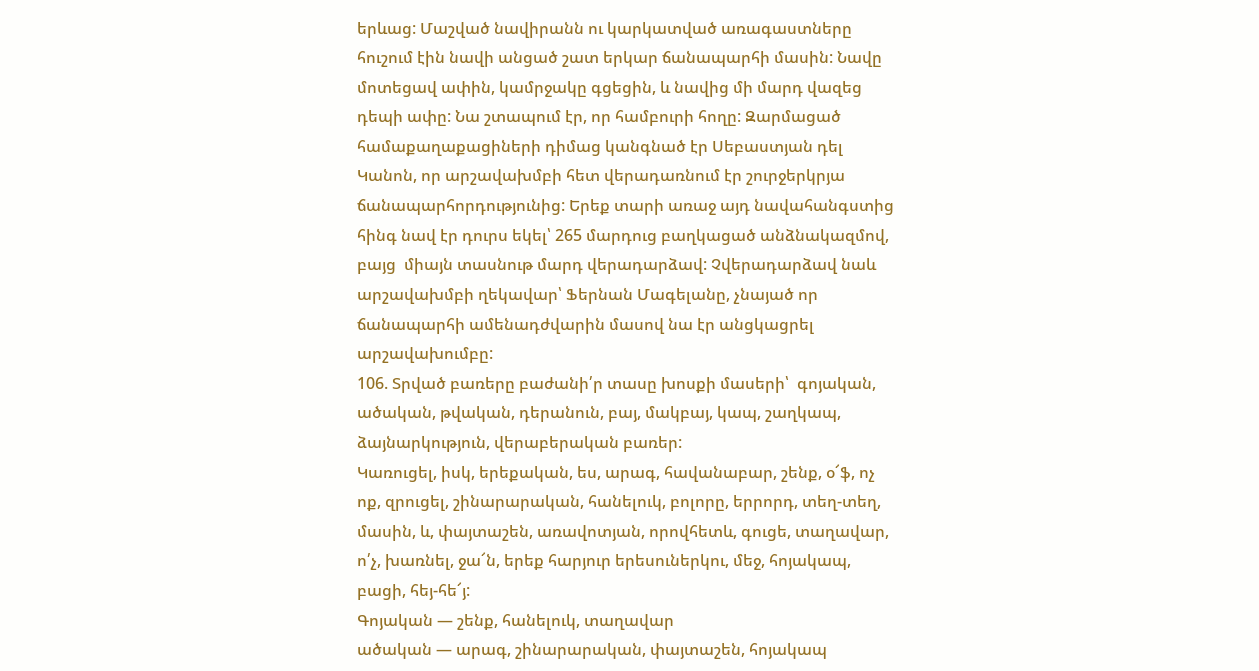երևաց: Մաշված նավիրանն ու կարկատված առագաստները հուշում էին նավի անցած շատ երկար ճանապարհի մասին: Նավը մոտեցավ ափին, կամրջակը գցեցին, և նավից մի մարդ վազեց դեպի ափը: Նա շտապում էր, որ համբուրի հողը: Զարմացած համաքաղաքացիների դիմաց կանգնած էր Սեբաստյան դել Կանոն, որ արշավախմբի հետ վերադառնում էր շուրջերկրյա ճանապարհորդությունից: Երեք տարի առաջ այդ նավահանգստից հինգ նավ էր դուրս եկել՝ 265 մարդուց բաղկացած անձնակազմով, բայց  միայն տասնութ մարդ վերադարձավ: Չվերադարձավ նաև արշավախմբի ղեկավար՝ Ֆերնան Մագելանը, չնայած որ ճանապարհի ամենադժվարին մասով նա էր անցկացրել արշավախումբը:
106. Տրված բառերը բաժանի՛ր տասը խոսքի մասերի՝  գոյական, ածական, թվական, դերանուն, բայ, մակբայ, կապ, շաղկապ, ձայնարկություն, վերաբերական բառեր:
Կառուցել, իսկ, երեքական, ես, արագ, հավանաբար, շենք, օ՜ֆ, ոչ ոք, զրուցել, շինարարական, հանելուկ, բոլորը, երրորդ, տեղ-տեղ, մասին, և, փայտաշեն, առավոտյան, որովհետև, գուցե, տաղավար, ո՛չ, խառնել, ջա՜ն, երեք հարյուր երեսուներկու, մեջ, հոյակապ, բացի, հեյ-հե՜յ:
Գոյական — շենք, հանելուկ, տաղավար
ածական — արագ, շինարարական, փայտաշեն, հոյակապ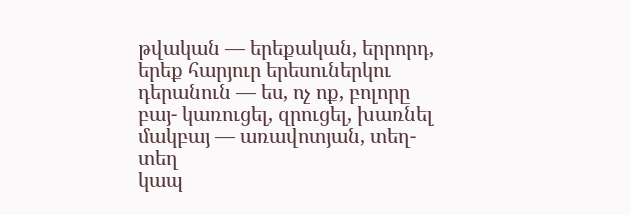թվական — երեքական, երրորդ, երեք հարյուր երեսուներկու
դերանուն — ես, ոչ ոք, բոլորը
բայ- կառուցել, զրուցել, խառնել
մակբայ — առավոտյան, տեղ-տեղ
կապ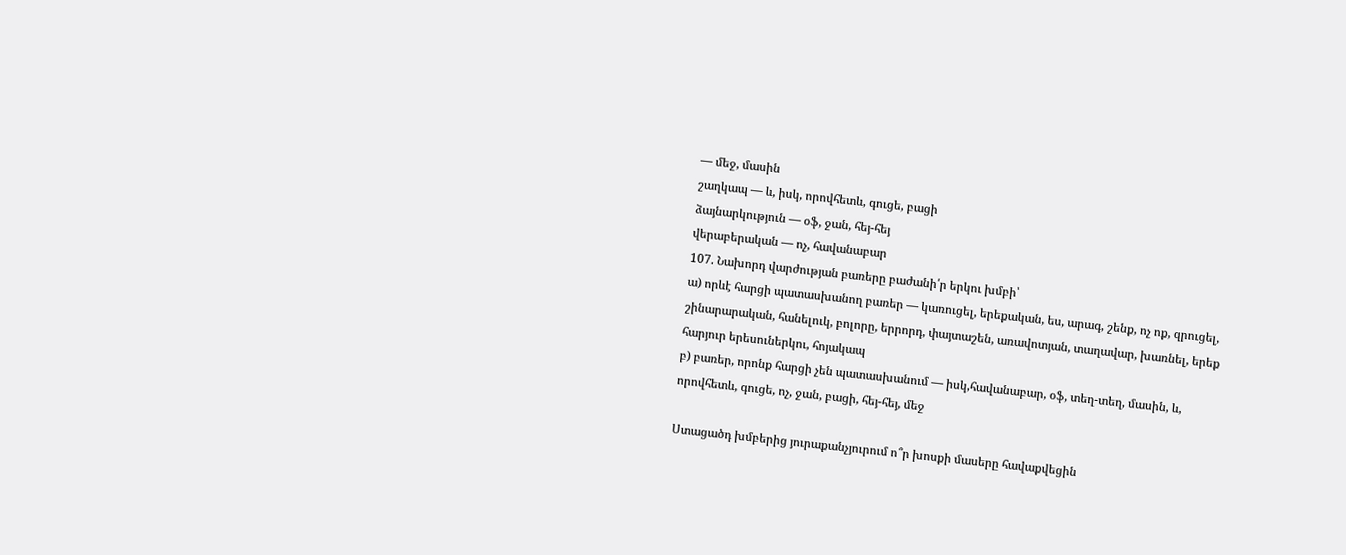— մեջ, մասին
շաղկապ — և, իսկ, որովհետև, գուցե, բացի
ձայնարկություն — օֆ, ջան, հեյ-հեյ
վերաբերական — ոչ, հավանաբար
107. Նախորդ վարժության բառերը բաժանի՛ր երկու խմբի՝
ա) որևէ հարցի պատասխանող բառեր — կառուցել, երեքական, ես, արագ, շենք, ոչ ոք, զրուցել, շինարարական, հանելուկ, բոլորը, երրորդ, փայտաշեն, առավոտյան, տաղավար, խառնել, երեք հարյուր երեսուներկու, հոյակապ
բ) բառեր, որոնք հարցի չեն պատասխանում — իսկ,հավանաբար, օֆ, տեղ-տեղ, մասին, և, որովհետև, գուցե, ոչ, ջան, բացի, հեյ-հեյ, մեջ

Ստացածդ խմբերից յուրաքանչյուրում ո՞ր խոսքի մասերը հավաքվեցին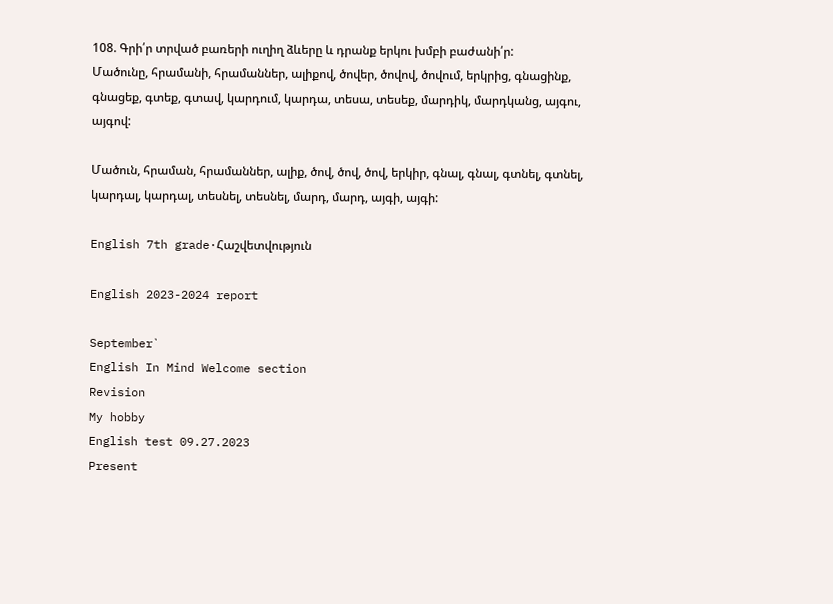108. Գրի՛ր տրված բառերի ուղիղ ձևերը և դրանք երկու խմբի բաժանի՛ր:
Մածունը, հրամանի, հրամաններ, ալիքով, ծովեր, ծովով, ծովում, երկրից, գնացինք, գնացեք, գտեք, գտավ, կարդում, կարդա, տեսա, տեսեք, մարդիկ, մարդկանց, այգու, այգով:

Մածուն, հրաման, հրամաններ, ալիք, ծով, ծով, ծով, երկիր, գնալ, գնալ, գտնել, գտնել, կարդալ, կարդալ, տեսնել, տեսնել, մարդ, մարդ, այգի, այգի:

English 7th grade·Հաշվետվություն

English 2023-2024 report

September`
English In Mind Welcome section
Revision
My hobby
English test 09.27.2023
Present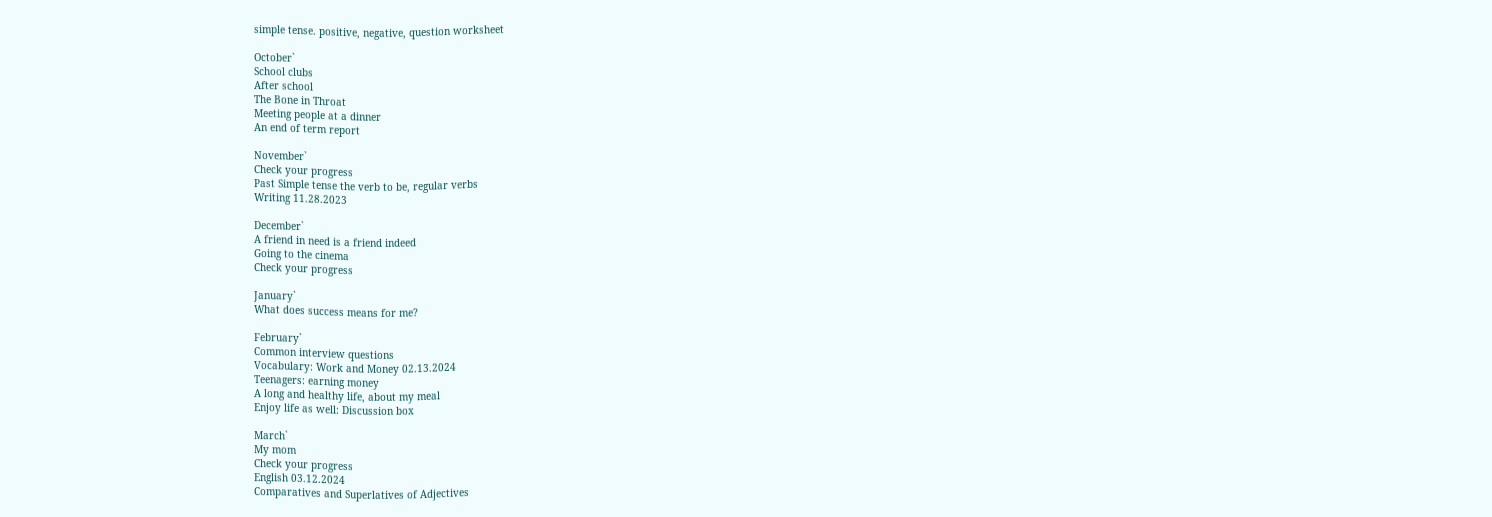simple tense. positive, negative, question worksheet

October`
School clubs
After school
The Bone in Throat
Meeting people at a dinner
An end of term report

November`
Check your progress
Past Simple tense the verb to be, regular verbs
Writing 11.28.2023

December`
A friend in need is a friend indeed
Going to the cinema
Check your progress

January`
What does success means for me?

February`
Common interview questions
Vocabulary: Work and Money 02.13.2024
Teenagers: earning money
A long and healthy life, about my meal
Enjoy life as well: Discussion box

March`
My mom
Check your progress
English 03.12.2024
Comparatives and Superlatives of Adjectives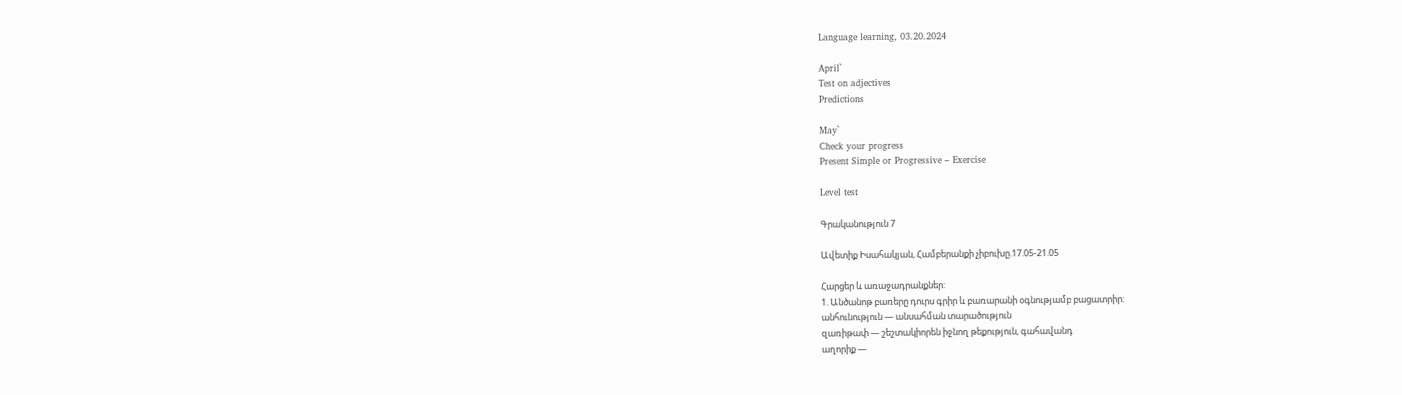Language learning, 03.20.2024

April`
Test on adjectives
Predictions

May`
Check your progress
Present Simple or Progressive – Exercise

Level test

Գրականություն 7

Ավետիք Իսահակյան, Համբերանքի չիբուխը.17.05-21.05

Հարցեր և առաջադրանքներ:
1. Անծանոթ բառերը դուրս գրիր և բառարանի օգնությամբ բացատրիր:
անհունություն — անսահման տարածություն
զառիթափ — շեշտակիորեն իջնող թեքություն, գահավանդ
աղորիք —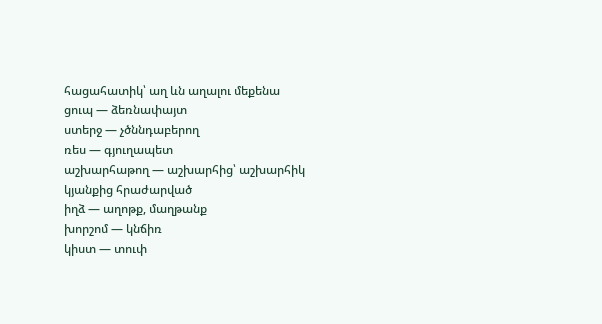հացահատիկ՝ աղ ևն աղալու մեքենա
ցուպ — ձեռնափայտ
ստերջ — չծննդաբերող
ռես — գյուղապետ
աշխարհաթող — աշխարհից՝ աշխարհիկ կյանքից հրաժարված
իղձ — աղոթք, մաղթանք
խորշոմ — կնճիռ
կիստ — տուփ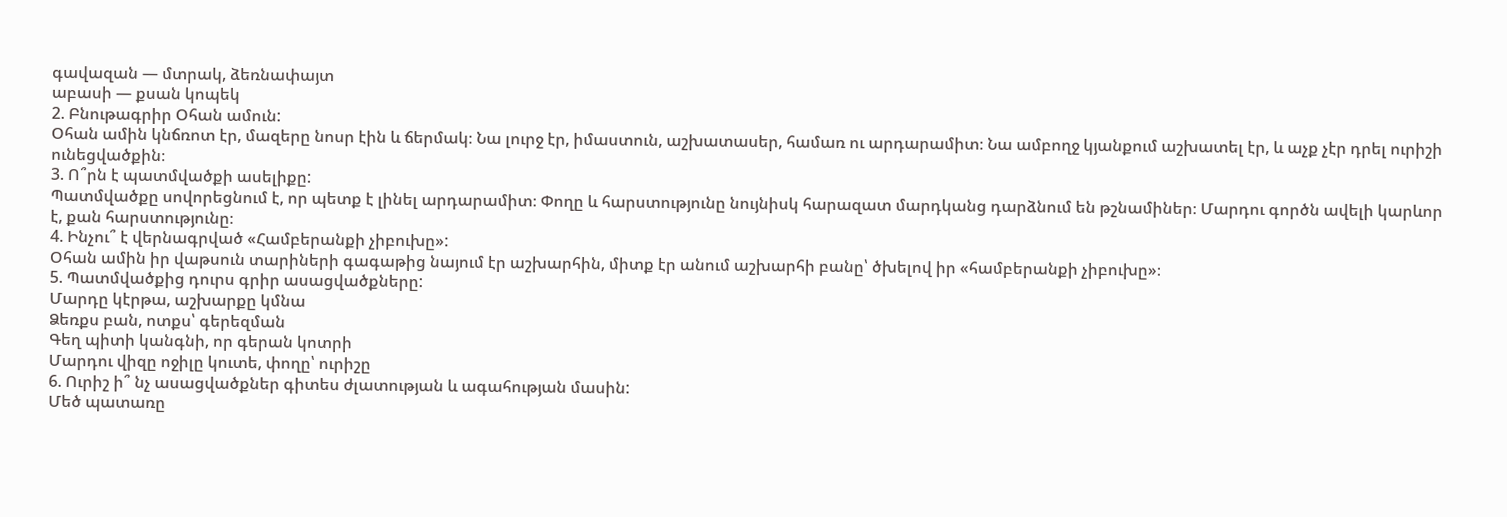գավազան — մտրակ, ձեռնափայտ
աբասի — քսան կոպեկ
2. Բնութագրիր Օհան ամուն:
Օհան ամին կնճռոտ էր, մազերը նոսր էին և ճերմակ։ Նա լուրջ էր, իմաստուն, աշխատասեր, համառ ու արդարամիտ։ Նա ամբողջ կյանքում աշխատել էր, և աչք չէր դրել ուրիշի ունեցվածքին։
3. Ո՞րն է պատմվածքի ասելիքը:
Պատմվածքը սովորեցնում է, որ պետք է լինել արդարամիտ։ Փողը և հարստությունը նույնիսկ հարազատ մարդկանց դարձնում են թշնամիներ։ Մարդու գործն ավելի կարևոր է, քան հարստությունը։
4. Ինչու՞ է վերնագրված «Համբերանքի չիբուխը»:
Օհան ամին իր վաթսուն տարիների գագաթից նայում էր աշխարհին, միտք էր անում աշխարհի բանը՝ ծխելով իր «համբերանքի չիբուխը»։
5. Պատմվածքից դուրս գրիր ասացվածքները:
Մարդը կէրթա, աշխարքը կմնա
Ձեռքս բան, ոտքս՝ գերեզման
Գեղ պիտի կանգնի, որ գերան կոտրի
Մարդու վիզը ոջիլը կուտե, փողը՝ ուրիշը
6. Ուրիշ ի՞ նչ ասացվածքներ գիտես ժլատության և ագահության մասին:
Մեծ պատառը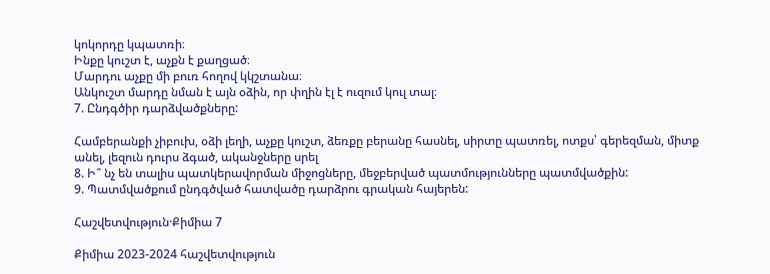կոկորդը կպատռի։
Ինքը կուշտ է, աչքն է քաղցած։
Մարդու աչքը մի բուռ հողով կկշտանա։
Անկուշտ մարդը նման է այն օձին, որ փղին էլ է ուզում կուլ տալ։
7. Ընդգծիր դարձվածքները:

Համբերանքի չիբուխ, օձի լեղի, աչքը կուշտ, ձեռքը բերանը հասնել, սիրտը պատռել, ոտքս՝ գերեզման, միտք անել, լեզուն դուրս ձգած, ականջները սրել
8. Ի՞ նչ են տալիս պատկերավորման միջոցները, մեջբերված պատմությունները պատմվածքին:
9. Պատմվածքում ընդգծված հատվածը դարձրու գրական հայերեն:

Հաշվետվություն·Քիմիա 7

Քիմիա 2023-2024 հաշվետվություն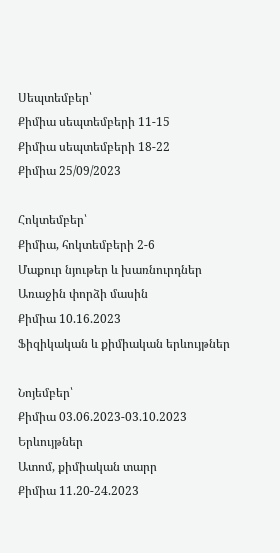Սեպտեմբեր՝
Քիմիա սեպտեմբերի 11-15
Քիմիա սեպտեմբերի 18-22
Քիմիա 25/09/2023

Հոկտեմբեր՝
Քիմիա, հոկտեմբերի 2-6
Մաքուր նյութեր և խառնուրդներ
Առաջին փորձի մասին
Քիմիա 10.16.2023
Ֆիզիկական և քիմիական երևույթներ

Նոյեմբեր՝
Քիմիա 03.06.2023-03.10.2023
Երևույթներ
Ատոմ, քիմիական տարր
Քիմիա 11.20-24.2023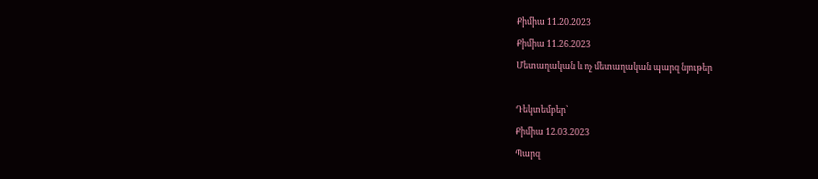Քիմիա 11.20.2023
Քիմիա 11.26.2023
Մետաղական և ոչ մետաղական պարզ նյութեր

Դեկտեմբեր՝
Քիմիա 12.03.2023
Պարզ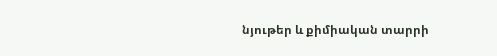նյութեր և քիմիական տարրի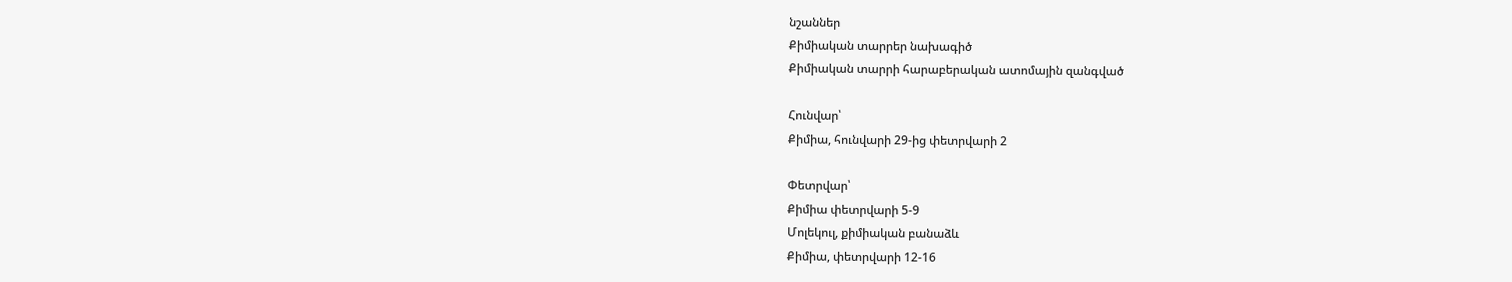նշաններ
Քիմիական տարրեր նախագիծ
Քիմիական տարրի հարաբերական ատոմային զանգված

Հունվար՝
Քիմիա, հունվարի 29-ից փետրվարի 2

Փետրվար՝
Քիմիա փետրվարի 5-9
Մոլեկուլ, քիմիական բանաձև
Քիմիա, փետրվարի 12-16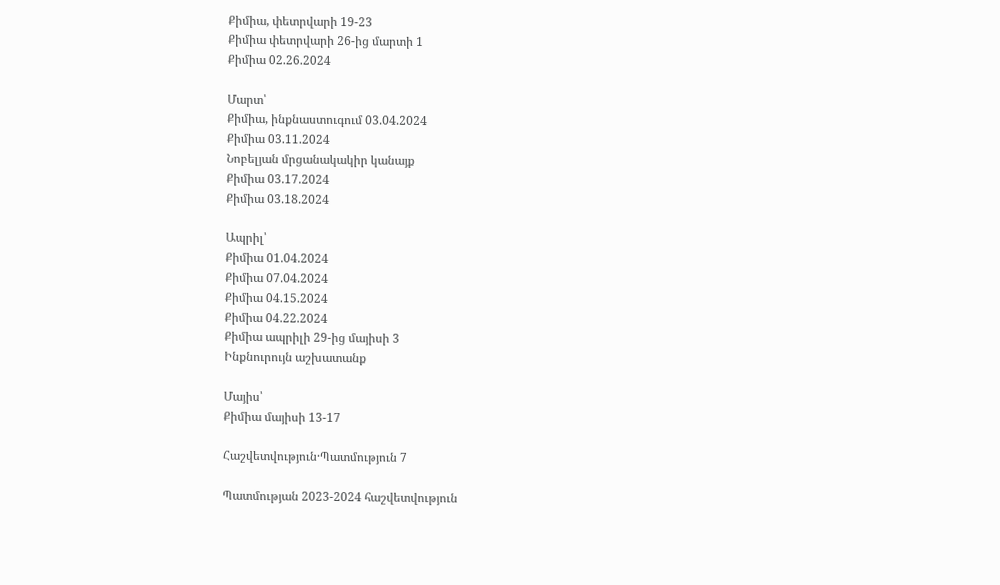Քիմիա, փետրվարի 19-23
Քիմիա փետրվարի 26-ից մարտի 1
Քիմիա 02.26.2024

Մարտ՝
Քիմիա, ինքնաստուգում 03.04.2024
Քիմիա 03.11.2024
Նոբելյան մրցանակակիր կանայք
Քիմիա 03.17.2024
Քիմիա 03.18.2024

Ապրիլ՝
Քիմիա 01.04.2024
Քիմիա 07.04.2024
Քիմիա 04.15.2024
Քիմիա 04.22.2024
Քիմիա ապրիլի 29-ից մայիսի 3
Ինքնուրույն աշխատանք

Մայիս՝
Քիմիա մայիսի 13-17

Հաշվետվություն·Պատմություն 7

Պատմության 2023-2024 հաշվետվություն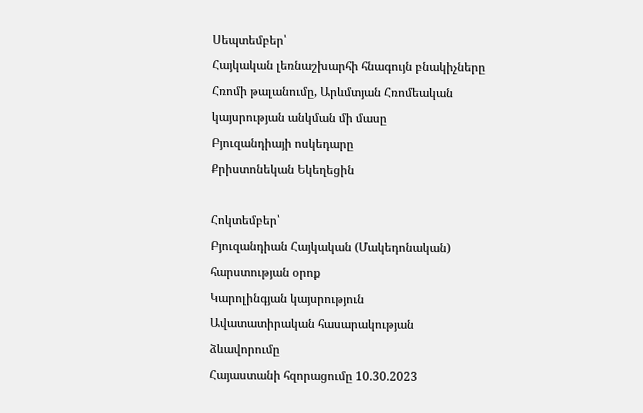Սեպտեմբեր՝
Հայկական լեռնաշխարհի հնագույն բնակիչները
Հռոմի թալանումը, Արևմտյան Հռոմեական կայսրության անկման մի մասը
Բյուզանդիայի ոսկեդարը
Քրիստոնեկան Եկեղեցին

Հոկտեմբեր՝
Բյուզանդիան Հայկական (Մակեդոնական) հարստության օրոք
Կարոլինգյան կայսրություն
Ավատատիրական հասարակության ձևավորումը
Հայաստանի հզորացումը 10.30.2023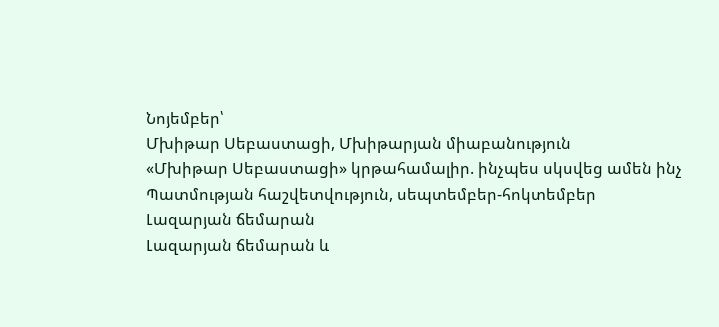Նոյեմբեր՝
Մխիթար Սեբաստացի, Մխիթարյան միաբանություն
«Մխիթար Սեբաստացի» կրթահամալիր. ինչպես սկսվեց ամեն ինչ
Պատմության հաշվետվություն, սեպտեմբեր-հոկտեմբեր
Լազարյան ճեմարան
Լազարյան ճեմարան և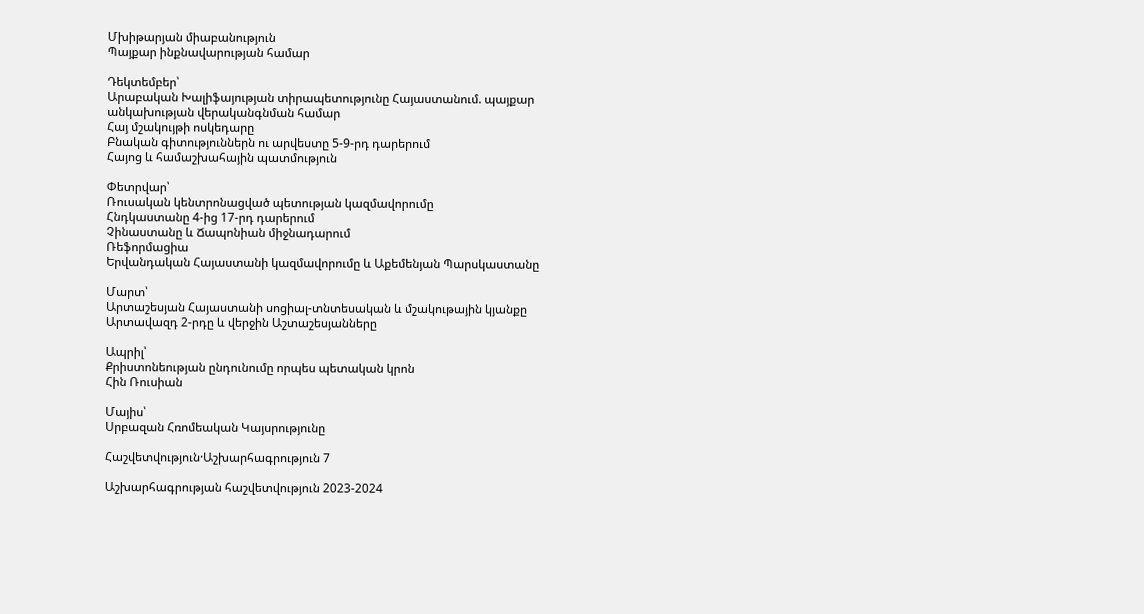Մխիթարյան միաբանություն
Պայքար ինքնավարության համար

Դեկտեմբեր՝
Արաբական Խալիֆայության տիրապետությունը Հայաստանում. պայքար անկախության վերականգնման համար
Հայ մշակույթի ոսկեդարը
Բնական գիտություններն ու արվեստը 5-9-րդ դարերում
Հայոց և համաշխահային պատմություն

Փետրվար՝
Ռուսական կենտրոնացված պետության կազմավորումը
Հնդկաստանը 4-ից 17-րդ դարերում
Չինաստանը և Ճապոնիան միջնադարում
Ռեֆորմացիա
Երվանդական Հայաստանի կազմավորումը և Աքեմենյան Պարսկաստանը

Մարտ՝
Արտաշեսյան Հայաստանի սոցիալ-տնտեսական և մշակութային կյանքը
Արտավազդ 2-րդը և վերջին Աշտաշեսյանները

Ապրիլ՝
Քրիստոնեության ընդունումը որպես պետական կրոն
Հին Ռուսիան

Մայիս՝
Սրբազան Հռոմեական Կայսրությունը

Հաշվետվություն·Աշխարհագրություն 7

Աշխարհագրության հաշվետվություն 2023-2024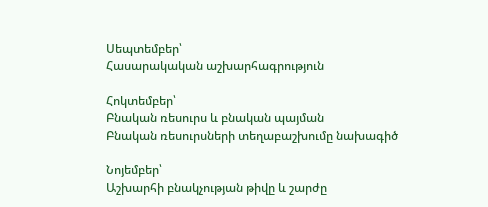Սեպտեմբեր՝
Հասարակական աշխարհագրություն

Հոկտեմբեր՝
Բնական ռեսուրս և բնական պայման
Բնական ռեսուրսների տեղաբաշխումը նախագիծ

Նոյեմբեր՝
Աշխարհի բնակչության թիվը և շարժը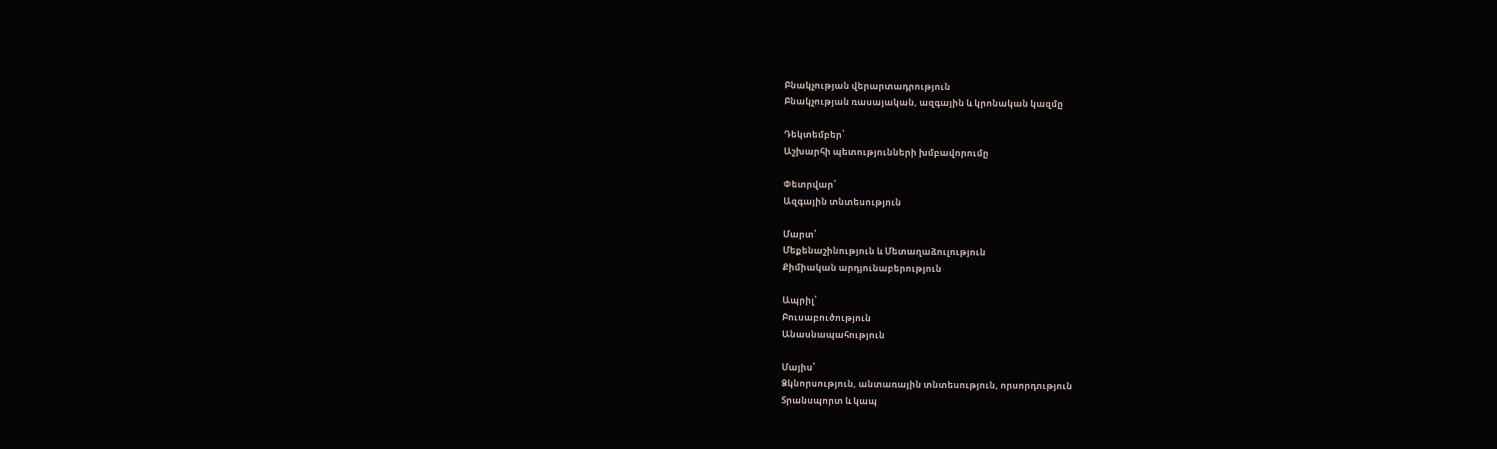Բնակչության վերարտադրություն
Բնակչության ռասայական, ազգային և կրոնական կազմը

Դեկտեմբեր՝
Աշխարհի պետությունների խմբավորումը

Փետրվար՝
Ազգային տնտեսություն

Մարտ՝
Մեքենաշինություն և Մետաղաձուլություն
Քիմիական արդյունաբերություն

Ապրիլ՝
Բուսաբուծություն
Անասնապահություն

Մայիս՝
Ձկնորսություն, անտառային տնտեսություն, որսորդություն
Տրանսպորտ և կապ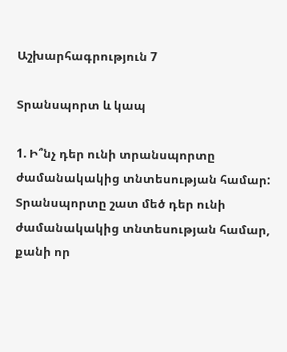Աշխարհագրություն 7

Տրանսպորտ և կապ

1. Ի՞նչ դեր ունի տրանսպորտը ժամանակակից տնտեսության համար:
Տրանսպորտը շատ մեծ դեր ունի ժամանակակից տնտեսության համար, քանի որ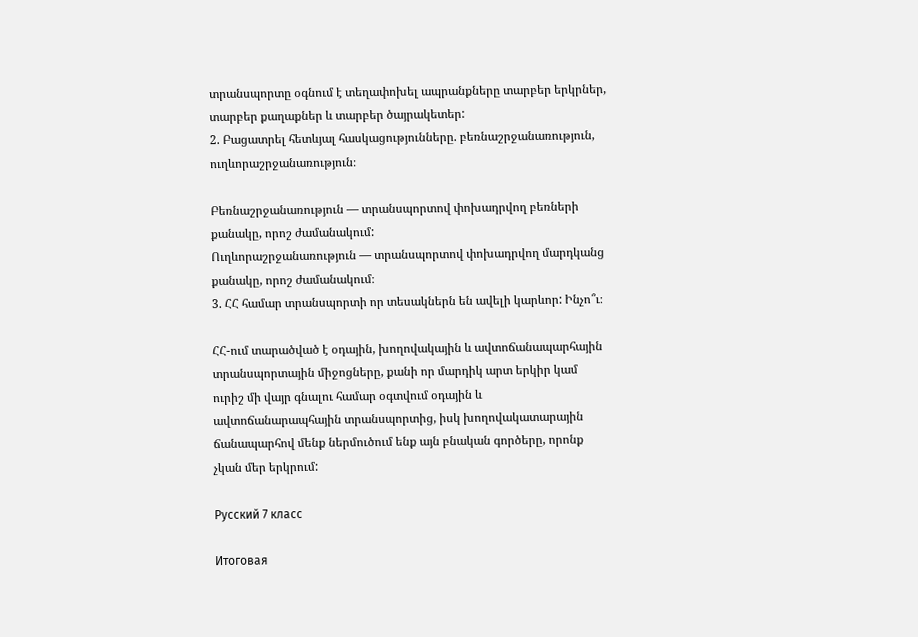տրանսպորտը օգնում է տեղափոխել ապրանքները տարբեր երկրներ, տարբեր քաղաքներ և տարբեր ծայրակետեր:
2. Բացատրել հետևյալ հասկացությունները. բեռնաշրջանառություն, ուղևորաշրջանառություն։

Բեռնաշրջանառություն — տրանսպորտով փոխադրվող բեռների քանակը, որոշ ժամանակում:
Ուղևորաշրջանառություն — տրանսպորտով փոխադրվող մարդկանց քանակը, որոշ ժամանակում։
3. ՀՀ համար տրանսպորտի որ տեսակներն են ավելի կարևոր: Ինչո՞ւ։

ՀՀ-ում տարածված է օդային, խողովակային և ավտոճանապարհային  տրանսպորտային միջոցները, քանի որ մարդիկ արտ երկիր կամ ուրիշ մի վայր գնալու համար օգտվում օդային և ավտոճանարապհային տրանսպորտից, իսկ խողովակատարային ճանապարհով մենք ներմուծում ենք այն բնական գործերը, որոնք չկան մեր երկրում:

Русский 7 класс

Итоговая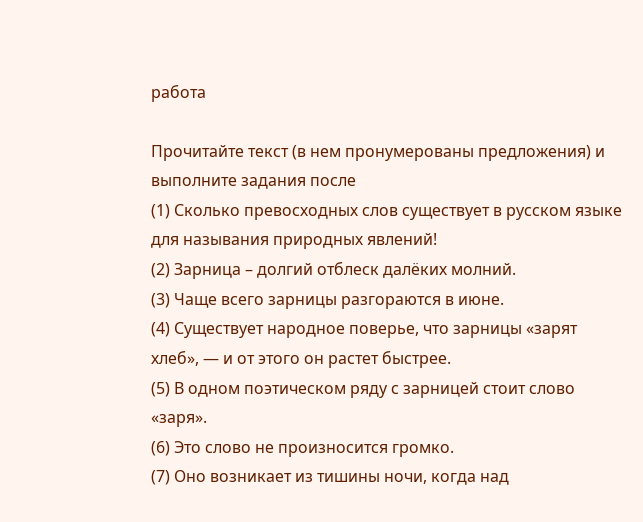работа

Прочитайте текст (в нем пронумерованы предложения) и выполните задания после
(1) Сколько превосходных слов существует в русском языке для называния природных явлений!
(2) Зарница – долгий отблеск далёких молний.
(3) Чаще всего зарницы разгораются в июне.
(4) Существует народное поверье, что зарницы «зарят хлеб», — и от этого он растет быстрее.
(5) В одном поэтическом ряду с зарницей стоит слово «заря».
(6) Это слово не произносится громко.
(7) Оно возникает из тишины ночи, когда над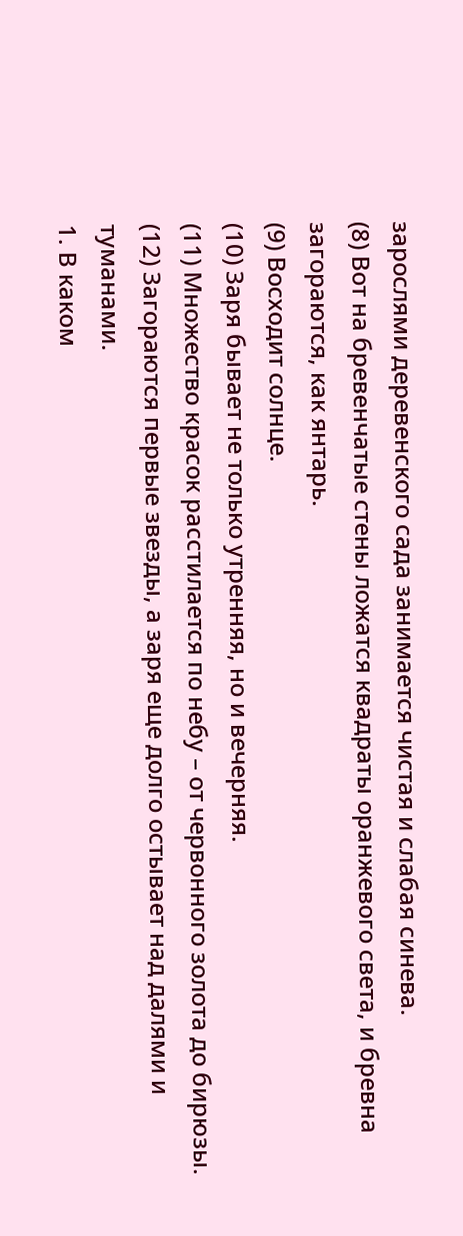зарослями деревенского сада занимается чистая и слабая синева.
(8) Вот на бревенчатые стены ложатся квадраты оранжевого света, и бревна загораются, как янтарь.
(9) Восходит солнце.
(10) Заря бывает не только утренняя, но и вечерняя.
(11) Множество красок расстилается по небу – от червонного золота до бирюзы.
(12) Загораются первые звезды, а заря еще долго остывает над далями и туманами.
1. В каком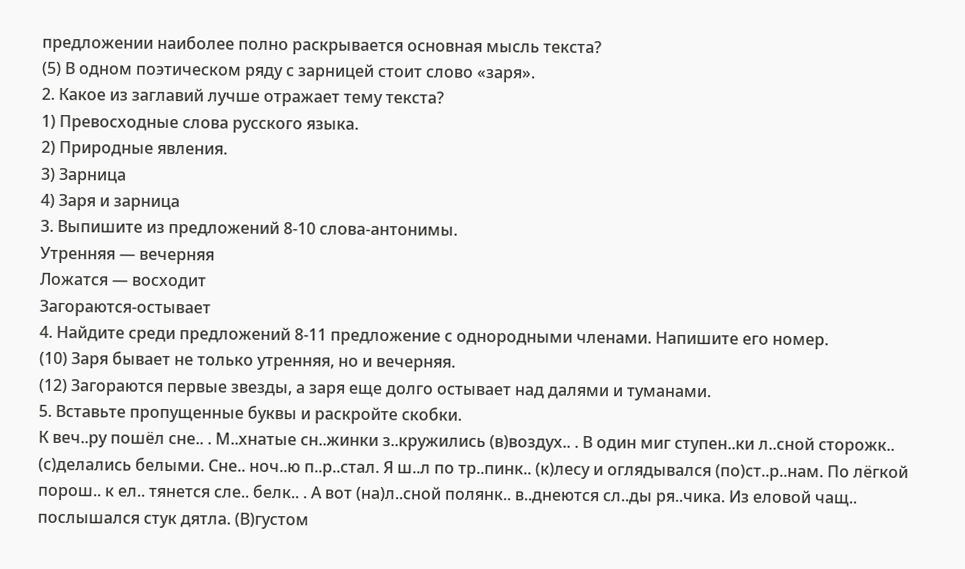предложении наиболее полно раскрывается основная мысль текста?
(5) В одном поэтическом ряду с зарницей стоит слово «заря».
2. Какое из заглавий лучше отражает тему текста?
1) Превосходные слова русского языка.
2) Природные явления.
3) Зарница
4) Заря и зарница
3. Выпишите из предложений 8-10 слова-антонимы.
Утренняя — вечерняя
Ложатся — восходит
Загораются-остывает
4. Найдите среди предложений 8-11 предложение с однородными членами. Напишите его номер.
(10) Заря бывает не только утренняя, но и вечерняя.
(12) Загораются первые звезды, а заря еще долго остывает над далями и туманами.
5. Вставьте пропущенные буквы и раскройте скобки.
К веч..ру пошёл сне.. . М..хнатые сн..жинки з..кружились (в)воздух.. . В один миг ступен..ки л..сной сторожк.. (с)делались белыми. Сне.. ноч..ю п..р..стал. Я ш..л по тр..пинк.. (к)лесу и оглядывался (по)ст..р..нам. По лёгкой порош.. к ел.. тянется сле.. белк.. . А вот (на)л..сной полянк.. в..днеются сл..ды ря..чика. Из еловой чащ.. послышался стук дятла. (В)густом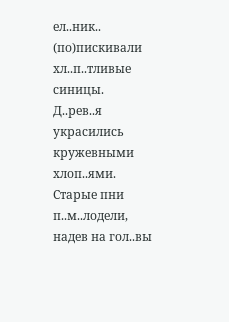ел..ник.. (по)пискивали хл..п..тливые синицы.
Д..рев..я украсились кружевными хлоп..ями. Старые пни п..м..лодели, надев на гол..вы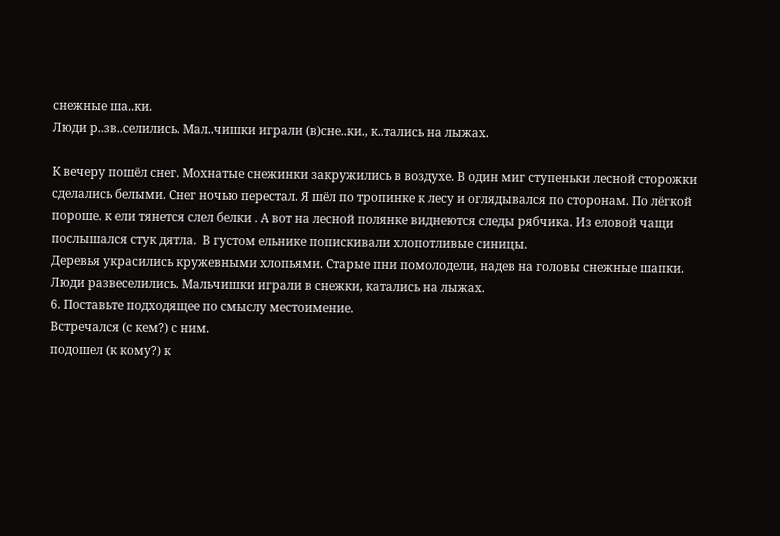снежные ша..ки.
Люди р..зв..селились. Мал..чишки играли (в)сне..ки., к..тались на лыжах.

К вечеру пошёл снег. Мохнатые снежинки закружились в воздухе. В один миг ступеньки лесной сторожки сделались белыми. Снег ночью перестал. Я шёл по тропинке к лесу и оглядывался по сторонам. По лёгкой пороше. к ели тянется слел белки . А вот на лесной полянке виднеются следы рябчика. Из еловой чащи послышался стук дятла.  В густом ельнике попискивали хлопотливые синицы.
Деревья украсились кружевными хлопьями. Старые пни помолодели, надев на головы снежные шапки.
Люди развеселились. Мальчишки играли в снежки, катались на лыжах.
6. Поставьте подходящее по смыслу местоимение.
Встречался (с кем?) с ним.
подошел (к кому?) к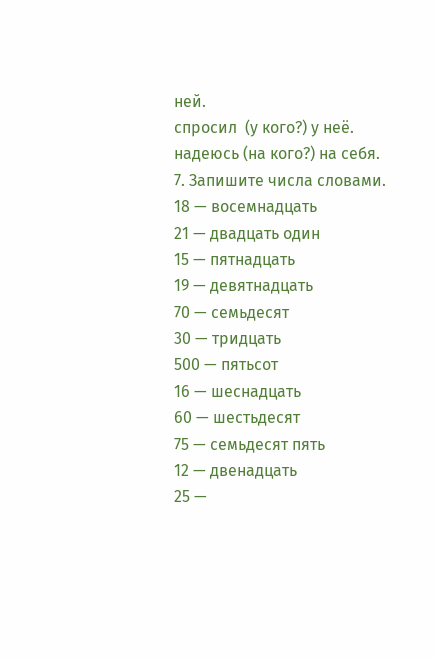ней.
спросил  (у кого?) у неё.
надеюсь (на кого?) на себя.
7. Запишите числа словами.
18 — восемнадцать
21 — двадцать один
15 — пятнадцать
19 — девятнадцать
70 — семьдесят
30 — тридцать
500 — пятьсот
16 — шеснадцать
60 — шестьдесят
75 — семьдесят пять
12 — двенадцать
25 —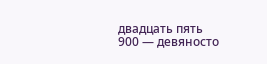двадцать пять
900 — девяносто